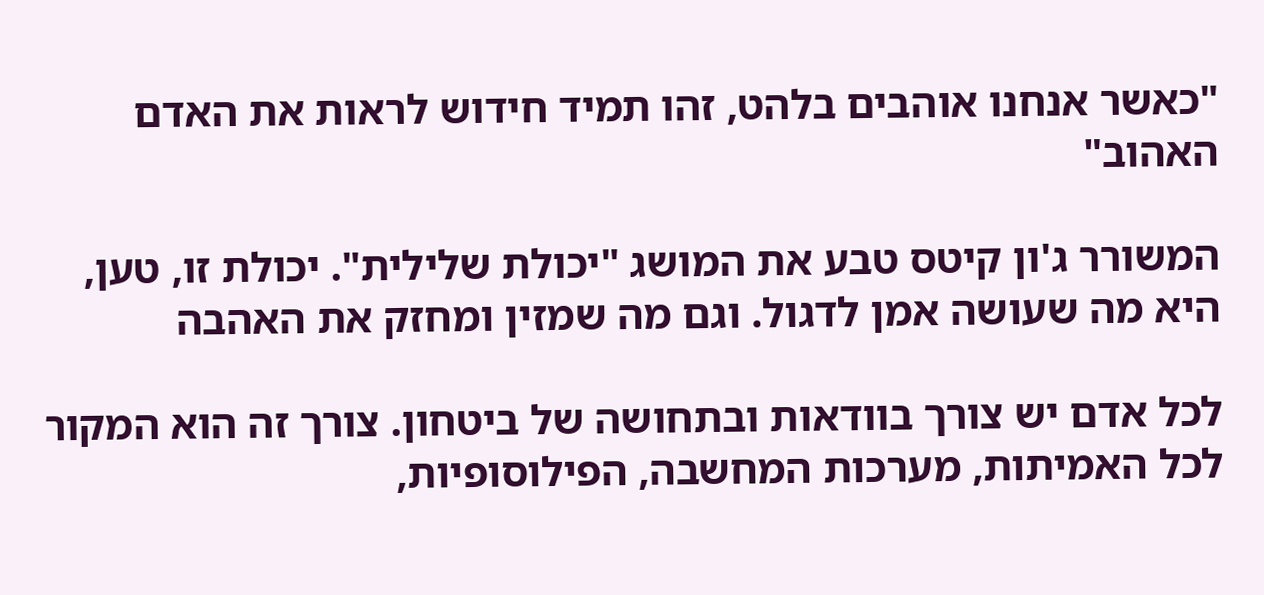"כאשר אנחנו אוהבים בלהט, זהו תמיד חידוש לראות את האדם האהוב"

המשורר ג'ון קיטס טבע את המושג "יכולת שלילית". יכולת זו, טען, היא מה שעושה אמן לדגול. וגם מה שמזין ומחזק את האהבה

לכל אדם יש צורך בוודאות ובתחושה של ביטחון. צורך זה הוא המקור לכל האמיתות, מערכות המחשבה, הפילוסופיות,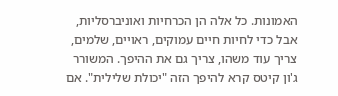האמונות. כל אלה הן הכרחיות ואוניברסליות, אבל כדי לחיות חיים עמוקים, ראויים, שלמים, צריך עוד משהו, צריך גם את ההיפך. המשורר ג'ון קיטס קרא להיפך הזה "יכולת שלילית". אם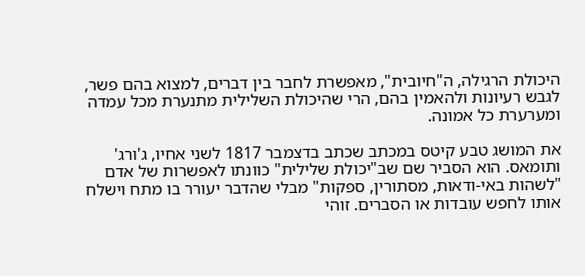היכולת הרגילה, ה"חיובית", מאפשרת לחבר בין דברים, למצוא בהם פשר, לגבש רעיונות ולהאמין בהם, הרי שהיכולת השלילית מתנערת מכל עמדה ומערערת כל אמונה.

את המושג טבע קיטס במכתב שכתב בדצמבר 1817 לשני אחיו, ג'ורג' ותומאס. הוא הסביר שם שב"יכולת שלילית" כוונתו לאפשרות של אדם "לשהות באי-ודאות, מסתורין, ספקות" מבלי שהדבר יעורר בו מתח וישלח אותו לחפש עובדות או הסברים. זוהי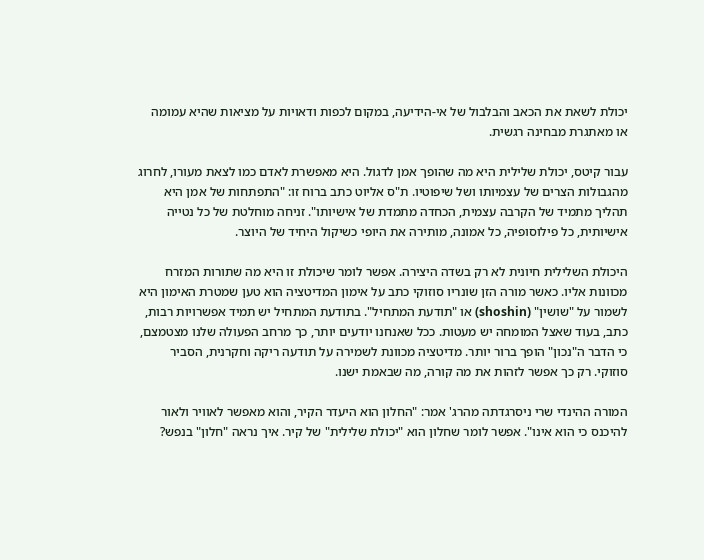יכולת לשאת את הכאב והבלבול של אי-הידיעה, במקום לכפות ודאויות על מציאות שהיא עמומה או מאתגרת מבחינה רגשית.

עבור קיטס, יכולת שלילית היא מה שהופך אמן לדגול. היא מאפשרת לאדם כמו לצאת מעורו, לחרוג מהגבולות הצרים של עצמיותו ושל שיפוטיו. ת"ס אליוט כתב ברוח זו: "התפתחות של אמן היא תהליך מתמיד של הקרבה עצמית, הכחדה מתמדת של אישיותו". זניחה מוחלטת של כל נטייה אישיותית, כל פילוסופיה, כל אמונה, מותירה את היופי כשיקול היחיד של היוצר.

היכולת השלילית חיונית לא רק בשדה היצירה. אפשר לומר שיכולת זו היא מה שתורות המזרח מכוונות אליו. כאשר מורה הזן שונריו סוזוקי כתב על אימון המדיטציה הוא טען שמטרת האימון היא לשמור על "שושין" (shoshin) או "תודעת המתחיל". בתודעת המתחיל יש תמיד אפשרויות רבות, כתב, בעוד שאצל המומחה יש מעטות. ככל שאנחנו יודעים יותר, כך מרחב הפעולה שלנו מצטמצם, כי הדבר ה"נכון" הופך ברור יותר. מדיטציה מכוונת לשמירה על תודעה ריקה וחקרנית, הסביר סוזוקי. רק כך אפשר לזהות את מה קורה, מה שבאמת ישנו.

המורה ההינדי שרי ניסרגדתה מהרג' אמר: "החלון הוא היעדר הקיר, והוא מאפשר לאוויר ולאור להיכנס כי הוא אינו". אפשר לומר שחלון הוא "יכולת שלילית" של קיר. איך נראה "חלון" בנפש?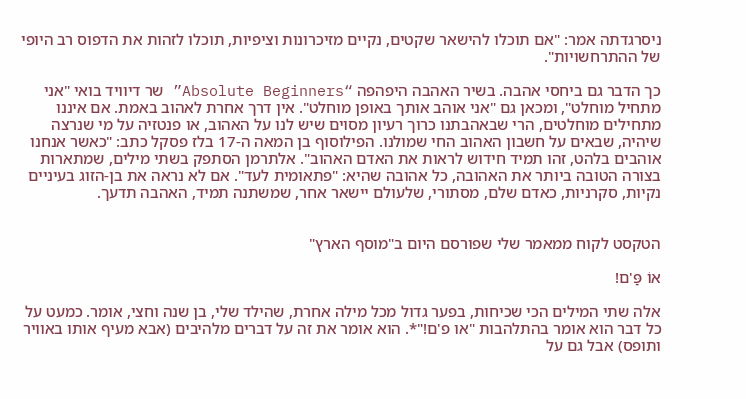ניסרגדתה אמר: "אם תוכלו להישאר שקטים, נקיים מזיכרונות וציפיות, תוכלו לזהות את הדפוס רב היופי של ההתרחשויות".

כך הדבר גם ביחסי אהבה. בשיר האהבה היפהפה “Absolute Beginners” שר דיוויד בואי "אני מתחיל מוחלט", ומכאן גם "אני אוהב אותך באופן מוחלט". אין דרך אחרת לאהוב באמת. אם איננו מתחילים מוחלטים, הרי שבאהבתנו כרוך רעיון מסוים שיש לנו על האהוב, או פנטזיה על מי שנרצה שיהיה, שבאים על חשבון האהוב החי שמולנו. הפילוסוף בן המאה ה-17 בלז פסקל כתב: "כאשר אנחנו אוהבים בלהט, זהו תמיד חידוש לראות את האדם האהוב". אלתרמן הסתפק בשתי מילים, שמתארות בצורה הטובה ביותר את האהובה, כל אהובה שהיא: "פתאומית לעד". אם לא נראה את בן-הזוג בעיניים נקיות, סקרניות, כאדם שלם, מסתורי, שלעולם יישאר אחר, שמשתנה תמיד, האהבה תדעך.


הטקסט לקוח ממאמר שלי שפורסם היום ב"מוסף הארץ"

אוֹ פַּ'ם!

אלה שתי המילים הכי שכיחות, בפער גדול מכל מילה אחרת, שהילד שלי, בן שנה וחצי, אומר. כמעט על כל דבר הוא אומר בהתלהבות "או פ'ם!"*. הוא אומר את זה על דברים מלהיבים (אבא מעיף אותו באוויר ותופס) אבל גם על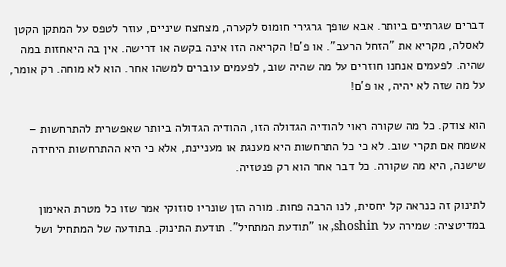דברים שגרתיים ביותר. אבא שופך גרגירי חומוס לקערה, מצחצח שיניים, עוזר לטפס על המתקן הקטן לאסלה, מקריא את "הזחל הרעב". או פ'ם! הקריאה הזו אינה בקשה או דרישה. אין בה היאחזות במה שהיה. לפעמים אנחנו חוזרים על מה שהיה שוב, לפעמים עוברים למשהו אחר. הוא לא מוחה. רק אומר, על מה שזה לא יהיה, או פ'ם!

הוא צודק. כל מה שקורה ראוי להודיה הגדולה הזו, ההודיה הגדולה ביותר שאפשרית להתרחשות – אשמח אם תקרי שוב. לא כי כל התרחשות היא מענגת או מעניינת, אלא כי היא ההתרחשות היחידה שישנה, היא מה שקורה. כל דבר אחר הוא רק פנטזיה.

לתינוק זה כנראה קל יחסית, לנו הרבה פחות. מורה הזן שונריו סוזוקי אמר שזו כל מטרת האימון במדיטציה: שמירה על shoshin, או "תודעת המתחיל". תודעת התינוק. בתודעה של המתחיל ושל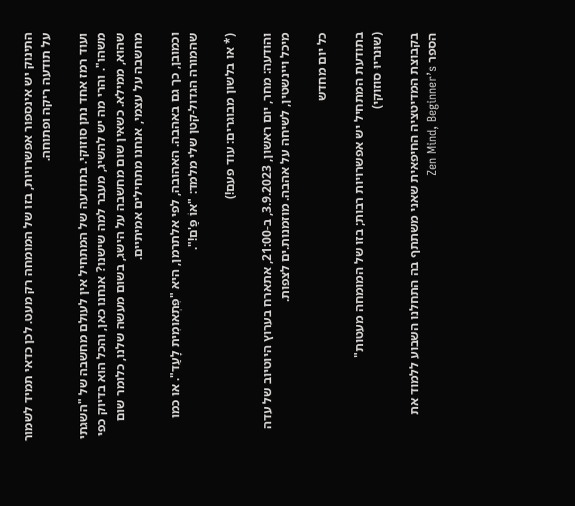התינוק יש אינספור אפשרויות, בזו של המומחה רק מעט. לכן כדאי תמיד לשמור על תודעה ריקה ופתוחה.

ועוד רמז אחד נתן סוזוקי. בתודעה של המתחיל אין לעולם מחשבה של "השגתי משהו". והרי מה יש להשיג, מעבר למה שישנו? אנחנו כאן, והכל הוא בדיוק כפי שהוא, ממילא. כשאין שום מחשבה על הישג, בשום מעשה שלנו, כלומר שום מחשבה על עצמי, אנחנו מתחילים אמיתיים.

וכמובן, כך גם באהבה. האהובה, לפי אלתרמן, היא "פִּתְאומִית לָעַד". או כמו שהמורה הגדול-קטן שלי מלמד: "אוֹ פַּ'ם!".

(* או בלשון מבוגרים: עוד פעם!)

והודעה: מחר, יום ראשון, 3.9.2023, ב-21:00, אתארח בערוץ היוטיוב של עדה מיכל ויינשטין, לשיחה על אהבה. מוזמנות.ים לצפות.

כל יום מחדש

בתודעת המתחיל יש אפשרויות רבות; בזו של המומחה מעטות"
(שוּנריוּ סוזוקי)

בקבוצת המדיטציה החיפאית שאני משתתף בה התחלנו השבוע ללמוד את הספר Zen Mind, Beginner’s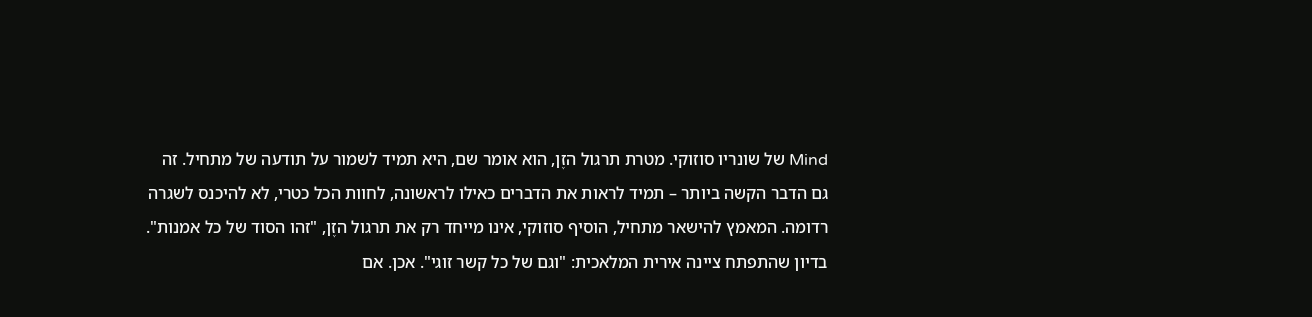Mind של שונריו סוזוקי. מטרת תרגול הזֶן, הוא אומר שם, היא תמיד לשמור על תודעה של מתחיל. זה גם הדבר הקשה ביותר – תמיד לראות את הדברים כאילו לראשונה, לחוות הכל כטרי, לא להיכנס לשגרה רדומה. המאמץ להישאר מתחיל, הוסיף סוזוקי, אינו מייחד רק את תרגול הזֶן, "זהו הסוד של כל אמנות". בדיון שהתפתח ציינה אירית המלאכית: "וגם של כל קשר זוגי". אכן. אם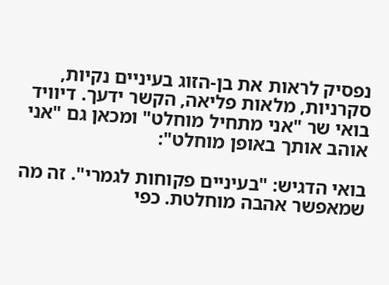נפסיק לראות את בן-הזוג בעיניים נקיות, סקרניות, מלאות פליאה, הקשר ידעך. דיוויד בואי שר "אני מתחיל מוחלט" ומכאן גם "אני אוהב אותך באופן מוחלט":

בואי הדגיש: "בעיניים פקוחות לגמרי". זה מה שמאפשר אהבה מוחלטת. כפי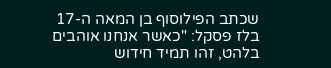שכתב הפילוסוף בן המאה ה-17 בלז פסקל: "כאשר אנחנו אוהבים בלהט, זהו תמיד חידוש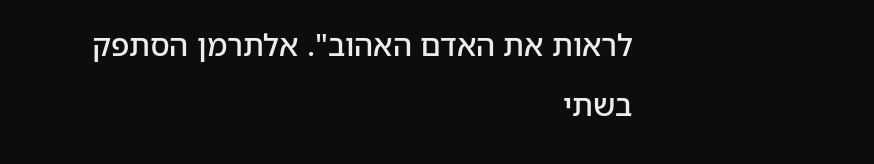לראות את האדם האהוב". אלתרמן הסתפק בשתי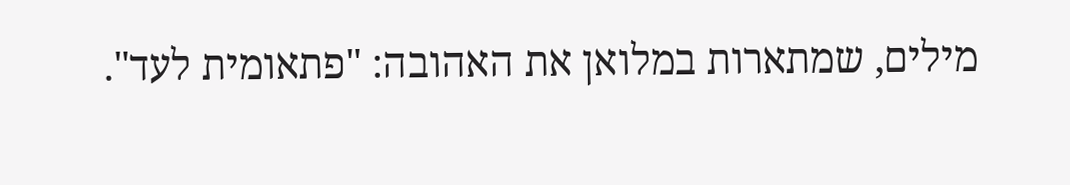מילים, שמתארות במלואן את האהובה: "פתאומית לעד".